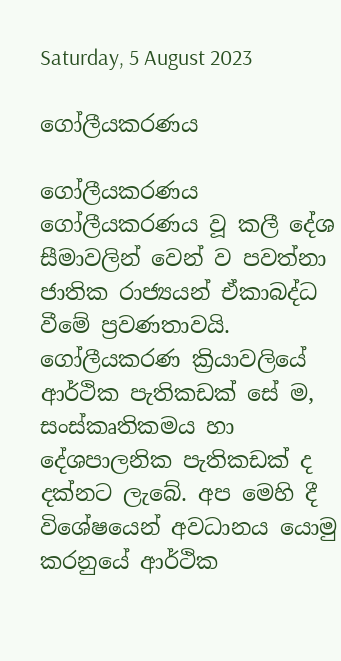Saturday, 5 August 2023

ගෝලීයකරණය

ගෝලීයකරණය
ගෝලීයකරණය වූ කලී දේශ සීමාවලින් වෙන් ව පවත්නා ජාතික රාජ්‍යයන් ඒකාබද්ධ වීමේ ප්‍රවණතාවයි. ගෝලීයකරණ ක්‍රියාවලියේ ආර්ථික පැතිකඩක් සේ ම, සංස්කෘතිකමය හා දේශපාලනික පැතිකඩක් ද දක්නට ලැබේ. අප මෙහි දී විශේෂයෙන් අවධානය යොමු කරනුයේ ආර්ථික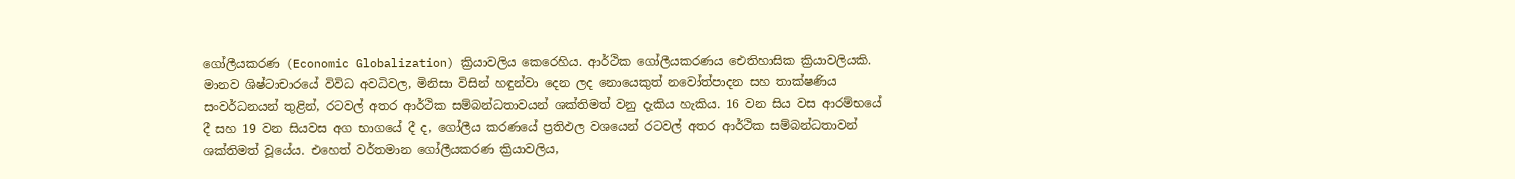ගෝලීයකරණ (Economic Globalization) ක්‍රියාවලිය කෙරෙහිය. ආර්ථික ගෝලීයකරණය ඓතිහාසික ක්‍රියාවලියකි. මානව ශිෂ්ටාචාරයේ විවිධ අවධිවල, මිනිසා විසින් හඳුන්වා දෙන ලද නොයෙකුත් නවෝත්පාදන සහ තාක්ෂණිය සංවර්ධනයන් තුළින්, රටවල් අතර ආර්ථික සම්බන්ධතාවයන් ශක්තිමත් වනු දැකිය හැකිය. 16 වන සිය වස ආරම්භයේ දී සහ 19 වන සියවස අග භාගයේ දී ද, ගෝලීය කරණයේ ප්‍රතිඵල වශයෙන් රටවල් අතර ආර්ථික සම්බන්ධතාවන් ශක්තිමත් වූයේය. එහෙත් වර්තමාන ගෝලීයකරණ ක්‍රියාවලිය,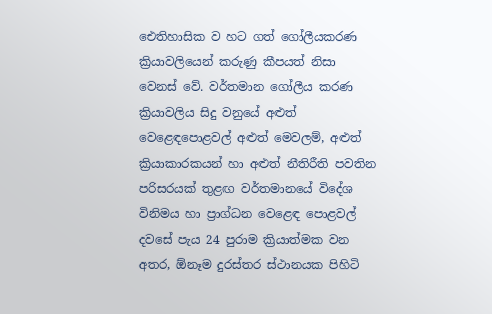ඓතිහාසික ව හට ගත් ගෝලීයකරණ ක්‍රියාවලියෙන් කරුණු කීපයත් නිසා වෙනස් වේ. වර්තමාන ගෝලීය කරණ ක්‍රියාවලිය සිදු වනුයේ අළුත් වෙළෙඳපොළවල් අළුත් මෙවලම්, අළුත් ක්‍රියාකාරකයන් හා අළුත් නීතිරීති පවතින පරිසරයක් තුළඟ වර්තමානයේ විදේශ විනිමය හා ප්‍රාග්ධන වෙළෙඳ පොළවල් දවසේ පැය 24 පුරාම ක්‍රියාත්මක වන අතර, ඕනෑම දුරස්තර ස්ථානයක පිහිටි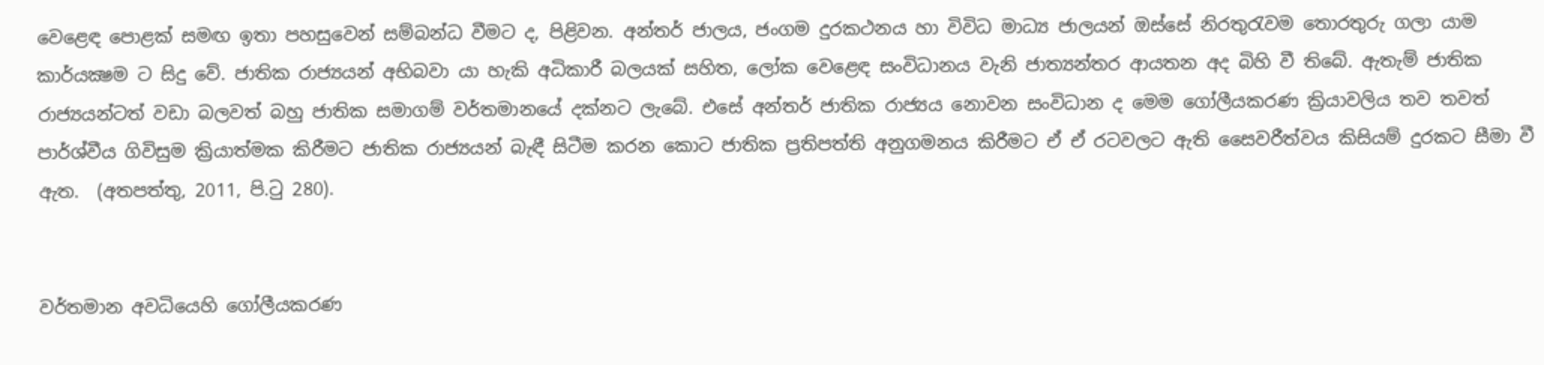වෙළෙඳ පොළක් සමඟ ඉතා පහසුවෙන් සම්බන්ධ වීමට ද, පිළිවන. අන්තර් ජාලය, ජංගම දුරකථනය හා විවිධ මාධ්‍ය ජාලයන් ඔස්සේ නිරතුරැවම තොරතුරු ගලා යාම කාර්යක්‍ෂම ට සිදු වේ. ජාතික රාජ්‍යයන් අභිබවා යා හැකි අධිකාරී බලයක් සහිත, ලෝක වෙළෙඳ සංවිධානය වැනි ජාත්‍යන්තර ආයතන අද බිහි වී තිබේ. ඇතැම් ජාතික රාජ්‍යයන්ටත් වඩා බලවත් බහු ජාතික සමාගම් වර්තමානයේ දක්නට ලැබේ. එසේ අන්තර් ජාතික රාජ්‍යය නොවන සංවිධාන ද මෙම ගෝලීයකරණ ක්‍රියාවලිය තව තවත් පාර්ශ්වීය ගිවිසුම ක්‍රියාත්මක කිරීමට ජාතික රාජ්‍යයන් බැඳී සිටීම කරන කොට ජාතික ප්‍රතිපත්ති අනුගමනය කිරීමට ඒ ඒ රටවලට ඇති සෛවරීත්වය කිසියම් දුරකට සීමා වී ඇත.  (අතපත්තු, 2011, පි.ටු 280).


වර්තමාන අවධියෙහි ගෝලීයකරණ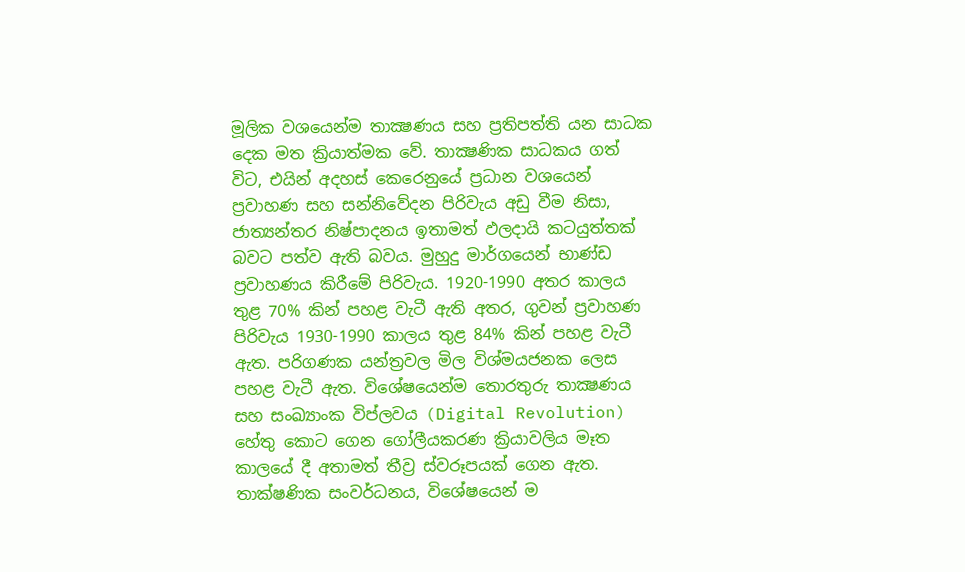මූලික වශයෙන්ම තාක්‍ෂණය සහ ප්‍රතිපත්ති යන සාධක දෙක මත ක්‍රියාත්මක වේ. තාක්‍ෂණික සාධකය ගත් විට, එයින් අදහස් කෙරෙනුයේ ප්‍රධාන වශයෙන් ප්‍රවාහණ සහ සන්නිවේදන පිරිවැය අඩු වීම නිසා, ජාත්‍යන්තර නිෂ්පාදනය ඉතාමත් ඵලදායි කටයුත්තක් බවට පත්ව ඇති බවය. මුහුදු මාර්ගයෙන් භාණ්ඩ ප්‍රවාහණය කිරීමේ පිරිවැය. 1920-1990 අතර කාලය තුළ 70% කින් පහළ වැටී ඇති අතර, ගුවන් ප්‍රවාහණ පිරිවැය 1930-1990 කාලය තුළ 84% කින් පහළ වැටී ඇත. පරිගණක යන්ත්‍රවල මිල විශ්මයජනක ලෙස පහළ වැටී ඇත. විශේෂයෙන්ම තොරතුරු තාක්‍ෂණය සහ සංඛ්‍යාංක විප්ලවය (Digital Revolution) හේතු කොට ගෙන ගෝලීයකරණ ක්‍රියාවලිය මෑත කාලයේ දී අතාමත් තීව්‍ර ස්වරූපයක් ගෙන ඇත. තාක්ෂණික සංවර්ධනය, විශේෂයෙන් ම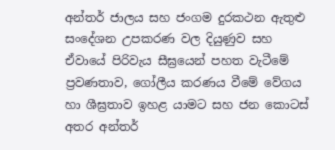අන්තර් ජාලය සහ ජංගම දුරකථන ඇතුළු සංදේශන උපකරණ වල දියුණුව සහ ඒවායේ පිරිවැය සීඝ්‍රයෙන් පහත වැටීමේ ප්‍රවණතාව, ගෝලීය කරණය වීමේ වේගය හා ශීඝ්‍රතාව ඉහළ යාමට සහ ජන කොටස් අතර අන්තර්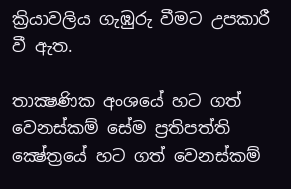ක්‍රියාවලිය ගැඹුරු වීමට උපකාරී වී ඇත.

තාක්‍ෂණික අංශයේ හට ගත් වෙනස්කම් සේම ප්‍රතිපත්ති ක්‍ෂේත්‍රයේ හට ගත් වෙනස්කම්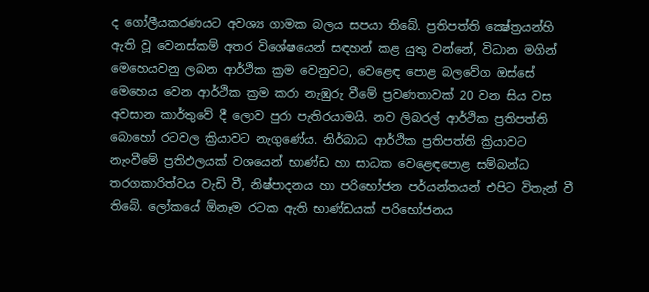ද ගෝලීයකරණයට අවශ්‍ය ගාමක බලය සපයා තිබේ. ප්‍රතිපත්ති ක්‍ෂේත්‍රයන්හි ඇති වූ වෙනස්කම් අතර විශේෂයෙන් සඳහන් කළ යුතු වන්නේ, විධාන මගින් මෙහෙයවනු ලබන ආර්ථික ක්‍රම වෙනුවට, වෙළෙඳ පොළ බලවේග ඔස්සේ මෙහෙය වෙන ආර්ථික ක්‍රම කරා නැඹුරු වීමේ ප්‍රවණතාවක් 20 වන සිය වස අවසාන කාර්තුවේ දී ලොව පුරා පැතිරයාමයි. නව ලිබරල් ආර්ථික ප්‍රතිපත්ති බොහෝ රටවල ක්‍රියාවට නැගුණේය. නිර්බාධ ආර්ථික ප්‍රතිපත්ති ක්‍රියාවට නැංවීමේ ප්‍රතිඵලයක් වශයෙන් භාණ්ඩ හා සාධක වෙළෙඳපොළ සම්බන්ධ තරගකාරිත්වය වැඩි වී, නිෂ්පාදනය හා පරිභෝජන පර්යන්තයන් එපිට විතැන් වී තිබේ. ලෝකයේ ඕනෑම රටක ඇති භාණ්ඩයක් පරිභෝජනය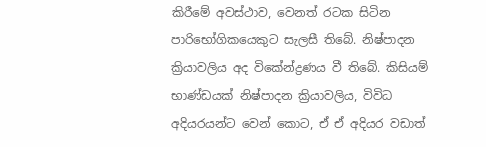කිරීමේ අවස්ථාව, වෙනත් රටක සිටින පාරිභෝගිකයෙකුට සැලසී තිබේ. නිෂ්පාදන ක්‍රියාවලිය අද විකේන්ද්‍රණය වී තිබේ. කිසියම් භාණ්ඩයක් නිෂ්පාදන ක්‍රියාවලිය, විවිධ අදියරයන්ට වෙන් කොට, ඒ ඒ අදියර වඩාත්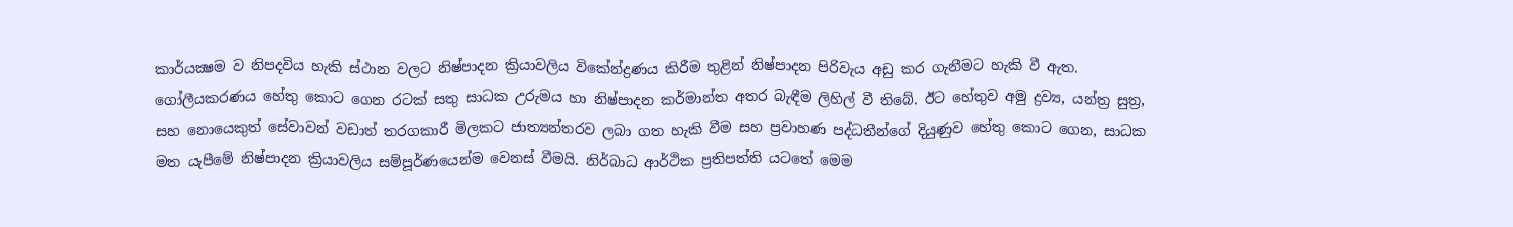කාර්යක්‍ෂම ව නිපදවිය හැකි ස්ථාන වලට නිෂ්පාදන ක්‍රියාවලිය විකේන්ද්‍රණය කිරීම තුළින් නිෂ්පාදන පිරිවැය අඩු කර ගැනීමට හැකි වී ඇත. ගෝලීයකරණය හේතු කොට ගෙන රටක් සතු සාධක උරුමය හා නිෂ්පාදන කර්මාන්ත අතර බැඳීම ලිහිල් වී තිබේ. ඊට හේතුව අමු ද්‍රව්‍ය, යන්ත්‍ර සුත්‍ර, සහ නොයෙකුත් සේවාවන් වඩාත් තරගකාරී මිලකට ජාත්‍යන්තරව ලබා ගත හැකි වීම සහ ප්‍රවාහණ පද්ධතීන්ගේ දියුණුව හේතු කොට ගෙන, සාධක මත යැපීමේ නිෂ්පාදන ක්‍රියාවලිය සම්පූර්ණයෙන්ම වෙනස් වීමයි. නිර්බාධ ආර්ථික ප්‍රතිපත්ති යටතේ මෙම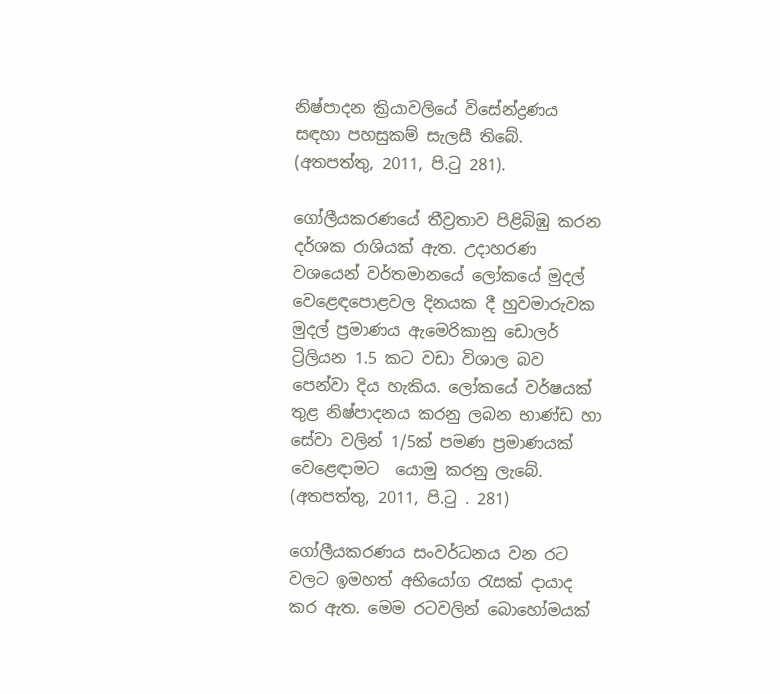නිෂ්පාදන ක්‍රියාවලියේ විසේන්ද්‍රණය සඳහා පහසුකම් සැලසී තිබේ. (අතපත්තු, 2011, පි.ටු 281).

ගෝලීයකරණයේ තීව්‍රතාව පිළිබිඹු කරන දර්ශක රාශියක් ඇත. උදාහරණ වශයෙන් වර්තමානයේ ලෝකයේ මුදල් වෙළෙඳපොළවල දිනයක දී හුවමාරුවක මුදල් ප්‍රමාණය ඇමෙරිකානු ඩොලර් ට්‍රිලියන 1.5 කට වඩා විශාල බව පෙන්වා දිය හැකිය. ලෝකයේ වර්ෂයක් තුළ නිෂ්පාදනය කරනු ලබන භාණ්ඩ හා සේවා වලින් 1/5ක් පමණ ප්‍රමාණයක් වෙළෙඳාමට  යොමු කරනු ලැබේ.
(අතපත්තු, 2011, පි.ටු . 281)

ගෝලීයකරණය සංවර්ධනය වන රට වලට ඉමහත් අභියෝග රැසක් දායාද කර ඇත. මෙම රටවලින් බොහෝමයක්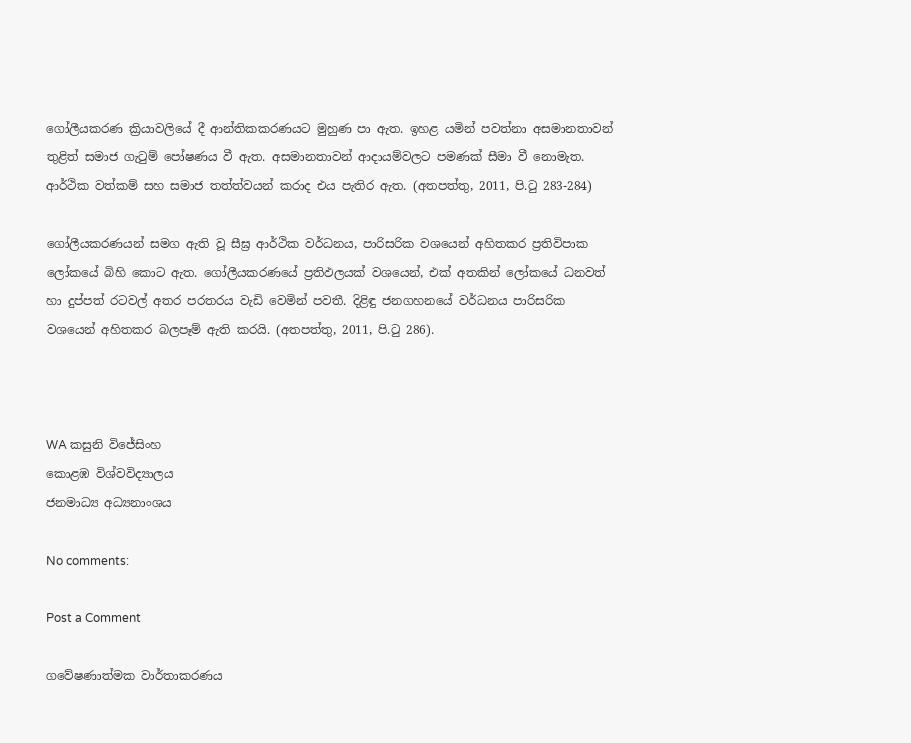ගෝලීයකරණ ක්‍රියාවලියේ දී ආන්තිකකරණයට මුහුණ පා ඇත. ඉහළ යමින් පවත්නා අසමානතාවන් තුළිත් සමාජ ගැටුම් පෝෂණය වී ඇත. අසමානතාවන් ආදායම්වලට පමණක් සීමා වී නොමැත. ආර්ථික වත්කම් සහ සමාජ තත්ත්වයන් කරාද එය පැතිර ඇත. (අතපත්තු, 2011, පි.ටු 283-284)

ගෝලීයකරණයන් සමග ඇති වූ සීඝ්‍ර ආර්ථික වර්ධනය, පාරිසරික වශයෙන් අහිතකර ප්‍රතිවිපාක ලෝකයේ බිහි කොට ඇත. ගෝලීයකරණයේ ප්‍රතිඵලයක් වශයෙන්, එක් අතකින් ලෝකයේ ධනවත් හා දුප්පත් රටවල් අතර පරතරය වැඩි වෙමින් පවතී. දිළිඳු ජනගහනයේ වර්ධනය පාරිසරික වශයෙන් අහිතකර බලපෑම් ඇති කරයි. (අතපත්තු, 2011, පි.ටු 286).



WA කසුනි විජේසිංහ
කොළඹ විශ්වවිද්‍යාලය
ජනමාධ්‍ය අධ්‍යනාංශය

No comments:

Post a Comment

ගවේෂණාත්මක වාර්තාකරණය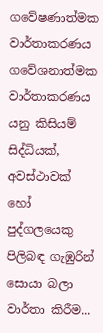ගවේෂණාත්මක වාර්තාකරණය ගවේශනාත්මක වාර්තාකරණය යනු කිසියම් සිද්ධියක්, අවස්ථාවක් හෝ පුද්ගලයෙකු පිලිබඳ ගැඹුරින් සොයා බලා වාර්තා කිරීම...